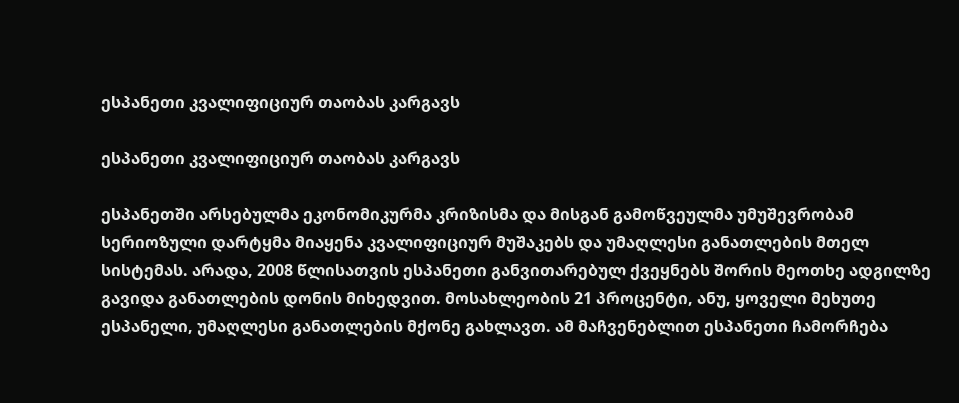ესპანეთი კვალიფიციურ თაობას კარგავს

ესპანეთი კვალიფიციურ თაობას კარგავს

ესპანეთში არსებულმა ეკონომიკურმა კრიზისმა და მისგან გამოწვეულმა უმუშევრობამ სერიოზული დარტყმა მიაყენა კვალიფიციურ მუშაკებს და უმაღლესი განათლების მთელ სისტემას. არადა, 2008 წლისათვის ესპანეთი განვითარებულ ქვეყნებს შორის მეოთხე ადგილზე გავიდა განათლების დონის მიხედვით. მოსახლეობის 21 პროცენტი, ანუ, ყოველი მეხუთე ესპანელი, უმაღლესი განათლების მქონე გახლავთ. ამ მაჩვენებლით ესპანეთი ჩამორჩება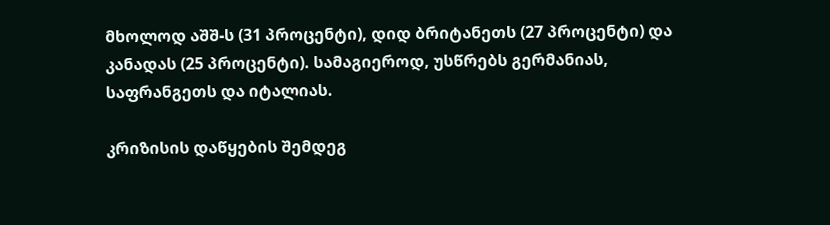მხოლოდ აშშ-ს (31 პროცენტი), დიდ ბრიტანეთს (27 პროცენტი) და კანადას (25 პროცენტი). სამაგიეროდ, უსწრებს გერმანიას, საფრანგეთს და იტალიას.

კრიზისის დაწყების შემდეგ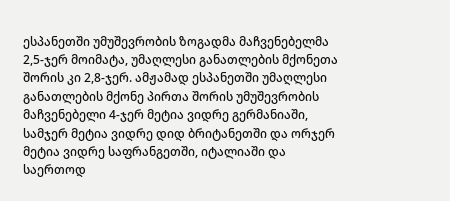ესპანეთში უმუშევრობის ზოგადმა მაჩვენებელმა 2,5-ჯერ მოიმატა, უმაღლესი განათლების მქონეთა შორის კი 2,8-ჯერ. ამჟამად ესპანეთში უმაღლესი განათლების მქონე პირთა შორის უმუშევრობის მაჩვენებელი 4-ჯერ მეტია ვიდრე გერმანიაში, სამჯერ მეტია ვიდრე დიდ ბრიტანეთში და ორჯერ მეტია ვიდრე საფრანგეთში, იტალიაში და საერთოდ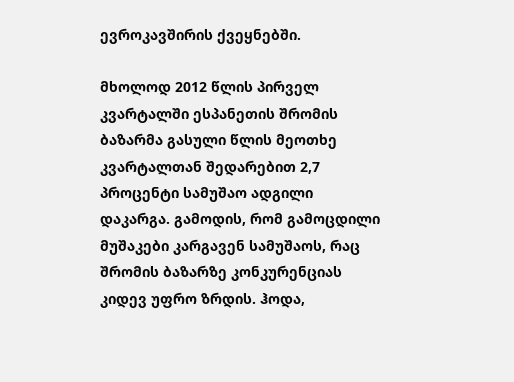ევროკავშირის ქვეყნებში.

მხოლოდ 2012 წლის პირველ კვარტალში ესპანეთის შრომის ბაზარმა გასული წლის მეოთხე კვარტალთან შედარებით 2,7 პროცენტი სამუშაო ადგილი დაკარგა. გამოდის, რომ გამოცდილი მუშაკები კარგავენ სამუშაოს, რაც შრომის ბაზარზე კონკურენციას კიდევ უფრო ზრდის. ჰოდა,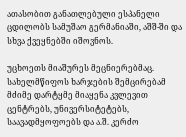ათასობით განათლებული ესპანელი ცდილობს სამუშაო გერმანიაში, აშშ-ში და სხვა ქვეყნებში იშოვნოს.

უცხოეთს მიაშურეს მეცნიერებმაც. სახელმწიფოს ხარჯების შემცირებამ მძიმე დარტყმე მიაყენა კვლევით ცენტრებს, უნივერსიტეტებს, საავადმყოფოებს და ა.შ. კერძო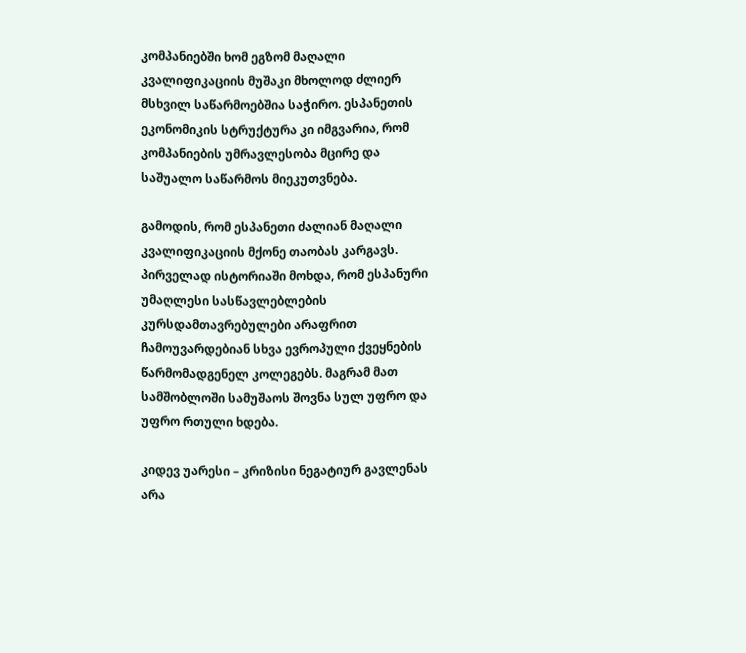კომპანიებში ხომ ეგზომ მაღალი კვალიფიკაციის მუშაკი მხოლოდ ძლიერ მსხვილ საწარმოებშია საჭირო. ესპანეთის ეკონომიკის სტრუქტურა კი იმგვარია, რომ კომპანიების უმრავლესობა მცირე და საშუალო საწარმოს მიეკუთვნება.

გამოდის, რომ ესპანეთი ძალიან მაღალი კვალიფიკაციის მქონე თაობას კარგავს. პირველად ისტორიაში მოხდა, რომ ესპანური უმაღლესი სასწავლებლების კურსდამთავრებულები არაფრით ჩამოუვარდებიან სხვა ევროპული ქვეყნების წარმომადგენელ კოლეგებს. მაგრამ მათ სამშობლოში სამუშაოს შოვნა სულ უფრო და უფრო რთული ხდება.

კიდევ უარესი – კრიზისი ნეგატიურ გავლენას არა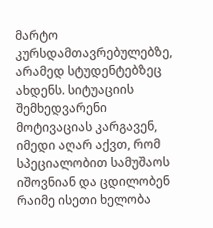მარტო კურსდამთავრებულებზე, არამედ სტუდენტებზეც ახდენს. სიტუაციის შემხედვარენი მოტივაციას კარგავენ, იმედი აღარ აქვთ, რომ სპეციალობით სამუშაოს იშოვნიან და ცდილობენ რაიმე ისეთი ხელობა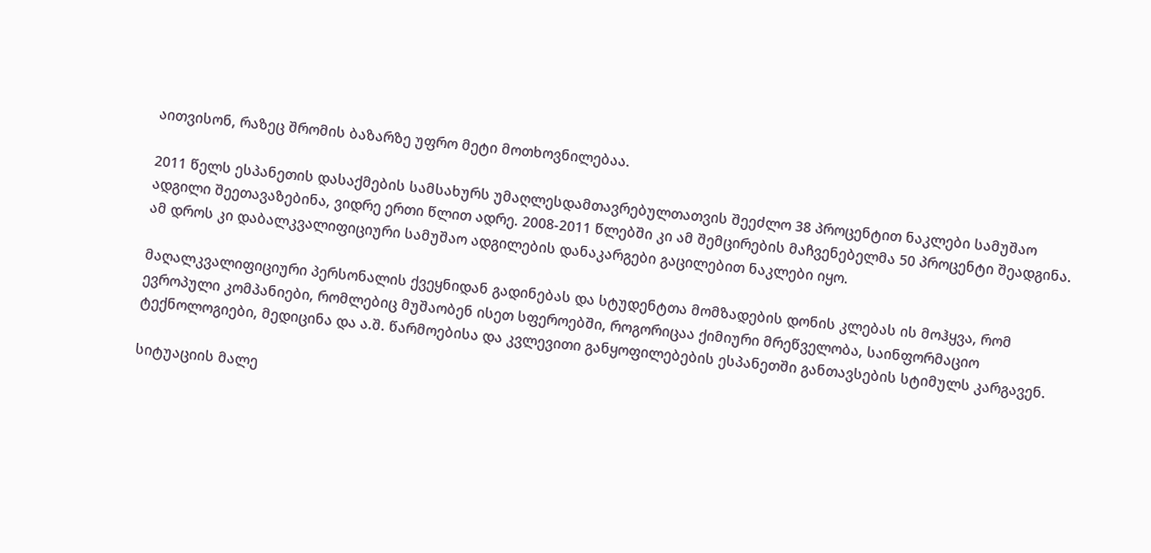აითვისონ, რაზეც შრომის ბაზარზე უფრო მეტი მოთხოვნილებაა.

2011 წელს ესპანეთის დასაქმების სამსახურს უმაღლესდამთავრებულთათვის შეეძლო 38 პროცენტით ნაკლები სამუშაო ადგილი შეეთავაზებინა, ვიდრე ერთი წლით ადრე. 2008-2011 წლებში კი ამ შემცირების მაჩვენებელმა 50 პროცენტი შეადგინა. ამ დროს კი დაბალკვალიფიციური სამუშაო ადგილების დანაკარგები გაცილებით ნაკლები იყო.

მაღალკვალიფიციური პერსონალის ქვეყნიდან გადინებას და სტუდენტთა მომზადების დონის კლებას ის მოჰყვა, რომ ევროპული კომპანიები, რომლებიც მუშაობენ ისეთ სფეროებში, როგორიცაა ქიმიური მრეწველობა, საინფორმაციო ტექნოლოგიები, მედიცინა და ა.შ. წარმოებისა და კვლევითი განყოფილებების ესპანეთში განთავსების სტიმულს კარგავენ.

სიტუაციის მალე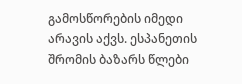გამოსწორების იმედი არავის აქვს. ესპანეთის შრომის ბაზარს წლები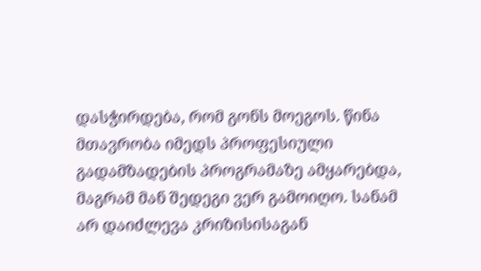დასჭირდება, რომ გონს მოეგოს. წინა მთავრობა იმედს პროფესიული გადამზადების პროგრამაზე ამყარებდა, მაგრამ მან შედეგი ვერ გამოიღო. სანამ არ დაიძლევა კრიზისისაგან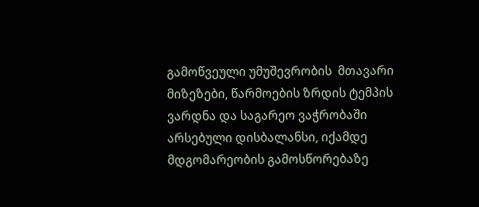გამოწვეული უმუშევრობის  მთავარი მიზეზები, წარმოების ზრდის ტემპის ვარდნა და საგარეო ვაჭრობაში არსებული დისბალანსი, იქამდე მდგომარეობის გამოსწორებაზე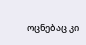ოცნებაც კი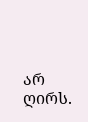არ ღირს.